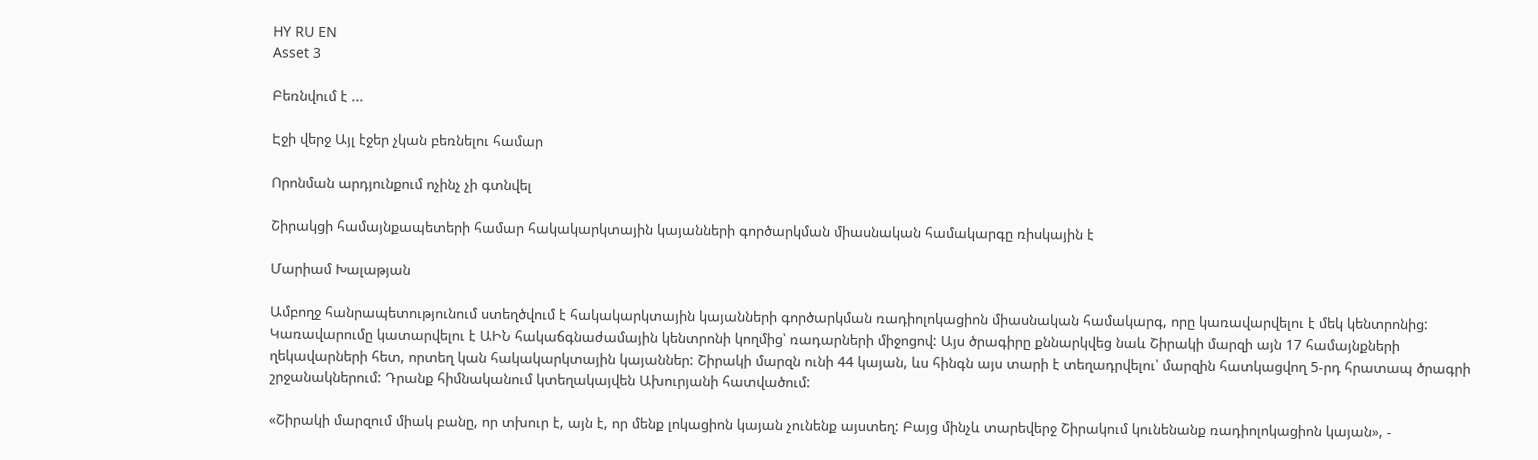HY RU EN
Asset 3

Բեռնվում է ...

Էջի վերջ Այլ էջեր չկան բեռնելու համար

Որոնման արդյունքում ոչինչ չի գտնվել

Շիրակցի համայնքապետերի համար հակակարկտային կայանների գործարկման միասնական համակարգը ռիսկային է

Մարիամ Խալաթյան

Ամբողջ հանրապետությունում ստեղծվում է հակակարկտային կայանների գործարկման ռադիոլոկացիոն միասնական համակարգ, որը կառավարվելու է մեկ կենտրոնից: Կառավարումը կատարվելու է ԱԻՆ հակաճգնաժամային կենտրոնի կողմից՝ ռադարների միջոցով: Այս ծրագիրը քննարկվեց նաև Շիրակի մարզի այն 17 համայնքների ղեկավարների հետ, որտեղ կան հակակարկտային կայաններ: Շիրակի մարզն ունի 44 կայան, ևս հինգն այս տարի է տեղադրվելու՝ մարզին հատկացվող 5-րդ հրատապ ծրագրի շրջանակներում: Դրանք հիմնականում կտեղակայվեն Ախուրյանի հատվածում:

«Շիրակի մարզում միակ բանը, որ տխուր է, այն է, որ մենք լոկացիոն կայան չունենք այստեղ: Բայց մինչև տարեվերջ Շիրակում կունենանք ռադիոլոկացիոն կայան», -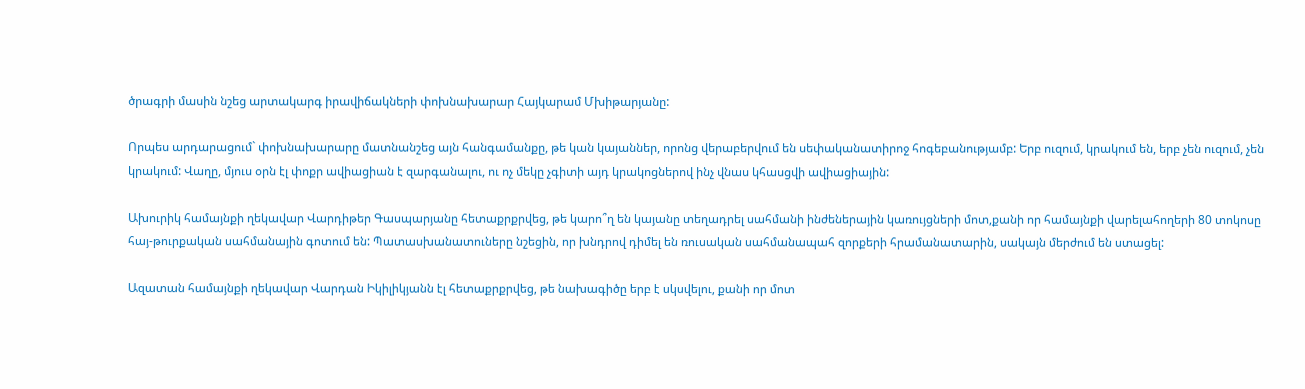ծրագրի մասին նշեց արտակարգ իրավիճակների փոխնախարար Հայկարամ Մխիթարյանը:

Որպես արդարացում` փոխնախարարը մատնանշեց այն հանգամանքը, թե կան կայաններ, որոնց վերաբերվում են սեփականատիրոջ հոգեբանությամբ: Երբ ուզում, կրակում են, երբ չեն ուզում, չեն կրակում: Վաղը, մյուս օրն էլ փոքր ավիացիան է զարգանալու, ու ոչ մեկը չգիտի այդ կրակոցներով ինչ վնաս կհասցվի ավիացիային:

Ախուրիկ համայնքի ղեկավար Վարդիթեր Գասպարյանը հետաքրքրվեց, թե կարո՞ղ են կայանը տեղադրել սահմանի ինժեներային կառույցների մոտ,քանի որ համայնքի վարելահողերի 80 տոկոսը հայ-թուրքական սահմանային գոտում են: Պատասխանատուները նշեցին, որ խնդրով դիմել են ռուսական սահմանապահ զորքերի հրամանատարին, սակայն մերժում են ստացել:

Ազատան համայնքի ղեկավար Վարդան Իկիլիկյանն էլ հետաքրքրվեց, թե նախագիծը երբ է սկսվելու, քանի որ մոտ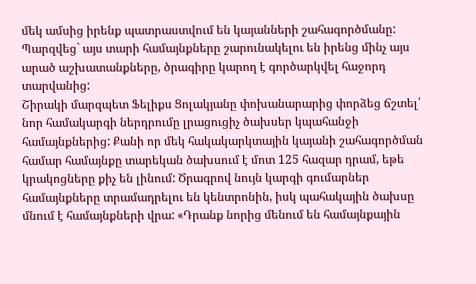մեկ ամսից իրենք պատրաստվում են կայանների շահագործմանը: Պարզվեց` այս տարի համայնքները շարունակելու են իրենց մինչ այս արած աշխատանքները, ծրագիրը կարող է գործարկվել հաջորդ տարվանից:
Շիրակի մարզպետ Ֆելիքս Ցոլակյանը փոխանարարից փորձեց ճշտել՝ նոր համակարգի ներդրումը լրացուցիչ ծախսեր կպահանջի համայնքներից: Քանի որ մեկ հակակարկտային կայանի շահագործման համար համայնքը տարեկան ծախսում է մոտ 125 հազար դրամ, եթե կրակոցները քիչ են լինում: Ծրագրով նույն կարգի գումարներ համայնքները տրամադրելու են կենտրոնին, իսկ պահակային ծախսը մնում է համայնքների վրա: «Դրանք նորից մենում են համայնքային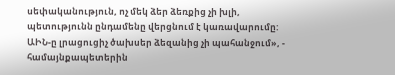սեփականություն, ոչ մեկ ձեր ձեռքից չի խլի, պետությունն ընդամենը վերցնում է կառավարումը: ԱԻՆ-ը լրացուցիչ ծախսեր ձեզանից չի պահանջում», - համայնքապետերին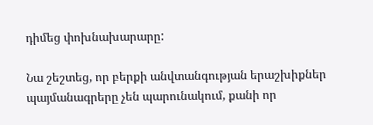դիմեց փոխնախարարը:

Նա շեշտեց, որ բերքի անվտանգության երաշխիքներ պայմանագրերը չեն պարունակում, քանի որ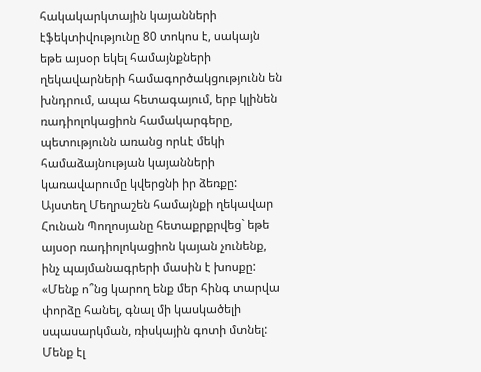հակակարկտային կայանների էֆեկտիվությունը 80 տոկոս է, սակայն եթե այսօր եկել համայնքների ղեկավարների համագործակցությունն են խնդրում, ապա հետագայում, երբ կլինեն ռադիոլոկացիոն համակարգերը, պետությունն առանց որևէ մեկի համաձայնության կայանների կառավարումը կվերցնի իր ձեռքը:
Այստեղ Մեղրաշեն համայնքի ղեկավար Հունան Պողոսյանը հետաքրքրվեց` եթե այսօր ռադիոլոկացիոն կայան չունենք, ինչ պայմանագրերի մասին է խոսքը: «Մենք ո՞նց կարող ենք մեր հինգ տարվա փորձը հանել, գնալ մի կասկածելի սպասարկման, ռիսկային գոտի մտնել: Մենք էլ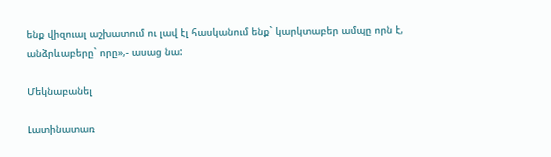ենք վիզուալ աշխատում ու լավ էլ հասկանում ենք` կարկտաբեր ամպը որն է, անձրևաբերը` որը»,- ասաց նա:

Մեկնաբանել

Լատինատառ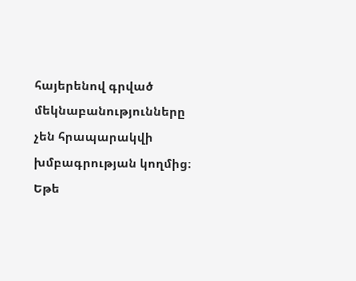հայերենով գրված մեկնաբանությունները չեն հրապարակվի խմբագրության կողմից։
Եթե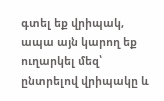գտել եք վրիպակ, ապա այն կարող եք ուղարկել մեզ՝ ընտրելով վրիպակը և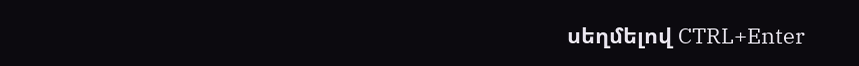սեղմելով CTRL+Enter